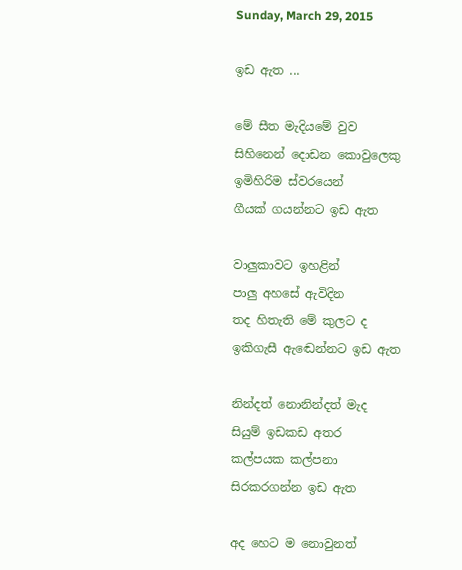Sunday, March 29, 2015

ඉඩ ඇත ...

මේ සීත මැදියමේ වුව
සිහිනෙන් දොඩන කොවුලෙකු
ඉමිහිරිම ස්වරයෙන්
ගීයක් ගයන්නට ඉඩ ඇත

වාලුකාවට ඉහළින්
පාලු අහසේ ඇවිදින
තද හිතැති මේ කුලට ද
ඉකිගැසී ඇඬෙන්නට ඉඩ ඇත

නින්දත් නොනින්දත් මැද
සියුම් ඉඩකඩ අතර
කල්පයක කල්පනා
සිරකරගන්න ඉඩ ඇත

අද හෙට ම නොවුනත්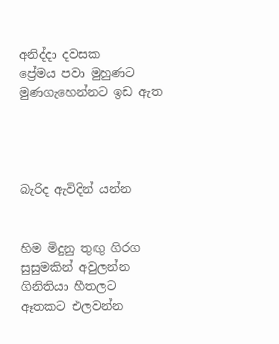අනිද්දා දවසක
ප්‍රේමය පවා මුහුණට
මුණගැහෙන්නට ඉඩ ඇත




බැරිද ඇවිදින් යන්න


හිම මිදුනු තුඟු ගිරග
සුසුමකින් අවුලන්න
ගිනිතියා හීතලට
ඈතකට එලවන්න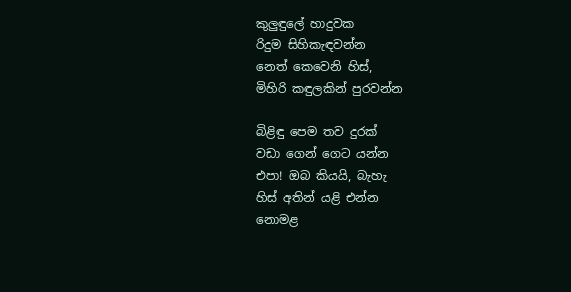කුලුඳුලේ හාදුවක
රිදුම සිහිකැඳවන්න
නෙත් කෙවෙනි හිස්,
මිහිරි කඳුලකින් පුරවන්න

බිළිඳු පෙම තව දුරක්
වඩා ගෙන් ගෙට යන්න
එපා! ඔබ කියයි, බැහැ
හිස් අතින් යළි එන්න
නොමළ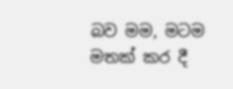බව මම, මටම
මතක් කර දී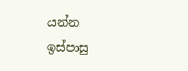යන්න
ඉස්පාසු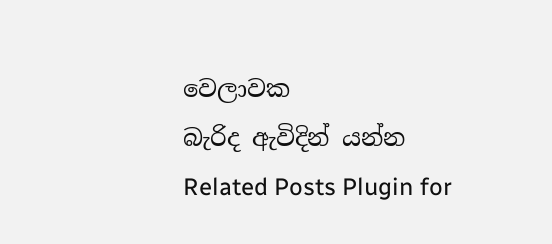වෙලාවක
බැරිද ඇවිදින් යන්න
Related Posts Plugin for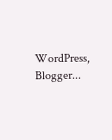WordPress, Blogger...